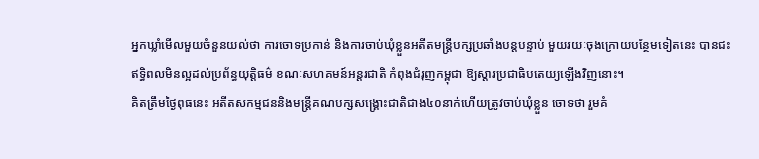អ្នកឃ្លាំមើលមួយចំនួនយល់ថា ការចោទប្រកាន់ និងការចាប់ឃុំខ្លួនអតីតមន្ត្រីបក្សប្រឆាំងបន្តបន្ទាប់ មួយរយៈចុងក្រោយបន្ថែមទៀតនេះ បានជះឥទ្ធិពលមិនល្អដល់ប្រព័ន្ធយុត្តិធម៌ ខណៈសហគមន៍អន្តរជាតិ កំពុងជំរុញកម្ពុជា ឱ្យស្តារប្រជាធិបតេយ្យឡើងវិញនោះ។
គិតត្រឹមថ្ងៃពុធនេះ អតីតសកម្មជននិងមន្ត្រីគណបក្សសង្គ្រោះជាតិជាង៤០នាក់ហើយត្រូវចាប់ឃុំខ្លួន ចោទថា រួមគំ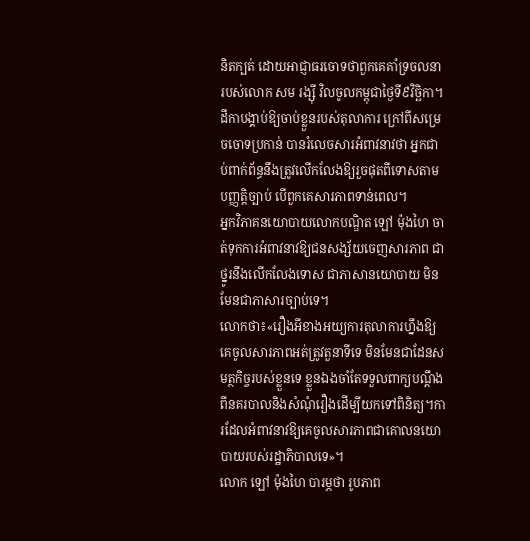និតក្បត់ ដោយអាជ្ញាធរចោទថាពួកគេគាំទ្រចលនា របស់លោក សម រង្ស៊ី វិលចូលកម្ពុជាថ្ងៃទី៩វិច្ឆិកា។
ដីកាបង្គាប់ឱ្យចាប់ខ្លួនរបស់តុលាការ ក្រៅពីសម្រេចចោទប្រកាន់ បានរំលេចសារអំពាវនាវថា អ្នកជាប់ពាក់ព័ន្ធនឹងត្រូវលើកលែងឱ្យរួចផុតពីទោសតាមបញ្ញត្តិច្បាប់ បើពួកគេសារភាពទាន់ពេល។
អ្នកវិភាគនយោបាយលោកបណ្ឌិត ឡៅ ម៉ុងហៃ ចាត់ទុកការអំពាវនាវឱ្យជនសង្ស័យចេញសារភាព ជាថ្នូរនឹងលើកលែងទោស ជាភាសានយោបាយ មិនមែនជាភាសារច្បាប់ទេ។
លោកថា៖«រឿងអីខាងអយ្យការតុលាការហ្នឹងឱ្យគេចូលសារភាពអត់ត្រូវតួនាទីទេ មិនមែនជាដែនសមត្ថកិច្ចរបស់ខ្លួនទេ ខ្លួនឯងចាំតែទទួលពាក្យបណ្តឹងពីនគរបាលនិងសំណុំរឿងដើម្បីយកទៅពិនិត្យ។ការដែលអំពាវនាវឱ្យគេចូលសារភាពជាគោលនយោបាយរបស់រដ្ឋាភិបាលទេ»។
លោក ឡៅ ម៉ុងហៃ បារម្ភថា រូបភាព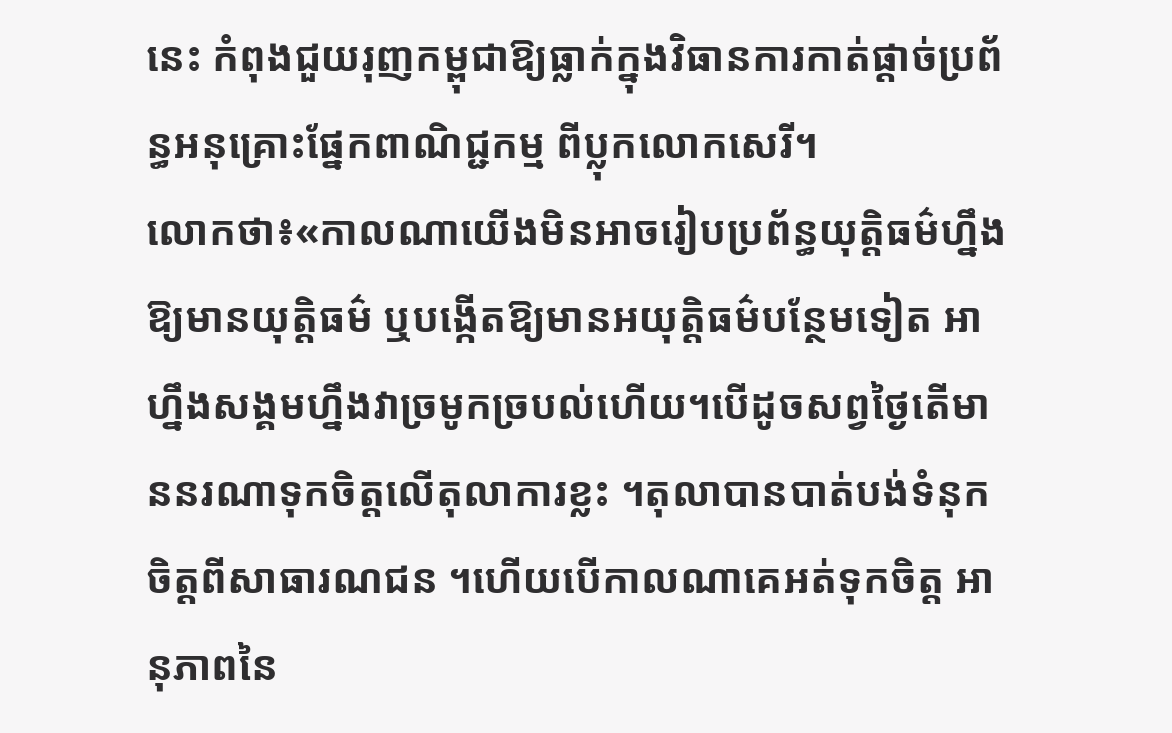នេះ កំពុងជួយរុញកម្ពុជាឱ្យធ្លាក់ក្នុងវិធានការកាត់ផ្តាច់ប្រព័ន្ធអនុគ្រោះផ្នែកពាណិជ្ជកម្ម ពីប្លុកលោកសេរី។
លោកថា៖«កាលណាយើងមិនអាចរៀបប្រព័ន្ធយុត្តិធម៌ហ្នឹងឱ្យមានយុត្តិធម៌ ឬបង្កើតឱ្យមានអយុត្តិធម៌បន្ថែមទៀត អាហ្នឹងសង្គមហ្នឹងវាច្រមូកច្របល់ហើយ។បើដូចសព្វថ្ងៃតើមាននរណាទុកចិត្តលើតុលាការខ្លះ ។តុលាបានបាត់បង់ទំនុកចិត្តពីសាធារណជន ។ហើយបើកាលណាគេអត់ទុកចិត្ត អានុភាពនៃ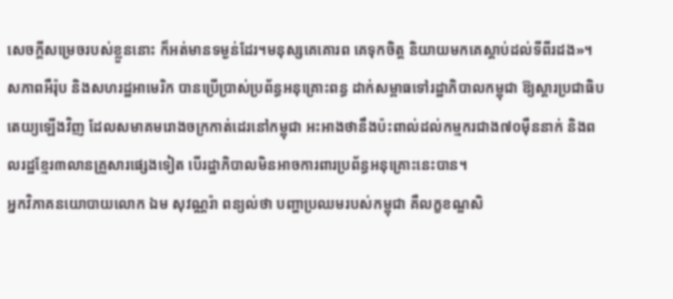សេចក្ដីសម្រេចរបស់ខ្លួននោះ ក៏អត់មានទម្ងន់ដែរ។មនុស្សគេគោរព គេទុកចិត្ត និយាយមកគេស្តាប់ដល់ទីពីរដង»។
សភាពអឺរ៉ុប និងសហរដ្ឋអាមេរិក បានប្រើប្រាស់ប្រព័ន្ធអនុគ្រោះពន្ធ ដាក់សម្ពាធទៅរដ្ឋាភិបាលកម្ពុជា ឱ្យស្តារប្រជាធិបតេយ្យឡើងវិញ ដែលសមាគមរោងចក្រកាត់ដេរនៅកម្ពុជា អះអាងថានឹងប៉ះពាល់ដល់កម្មករជាង៧០ម៉ឺននាក់ និងពលរដ្ឋខ្មែរ៣លានគ្រួសារផ្សេងទៀត បើរដ្ឋាភិបាលមិនអាចការពារប្រព័ន្ធអនុគ្រោះនេះបាន។
អ្នកវិភាគនយោបាយលោក ឯម សុវណ្ណរ៉ា ពន្យល់ថា បញ្ហាប្រឈមរបស់កម្ពុជា គឺលក្ខខណ្ឌសិ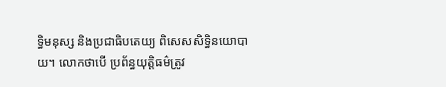ទ្ធិមនុស្ស និងប្រជាធិបតេយ្យ ពិសេសសិទ្ធិនយោបាយ។ លោកថាបើ ប្រព័ន្ធយុត្តិធម៌ត្រូវ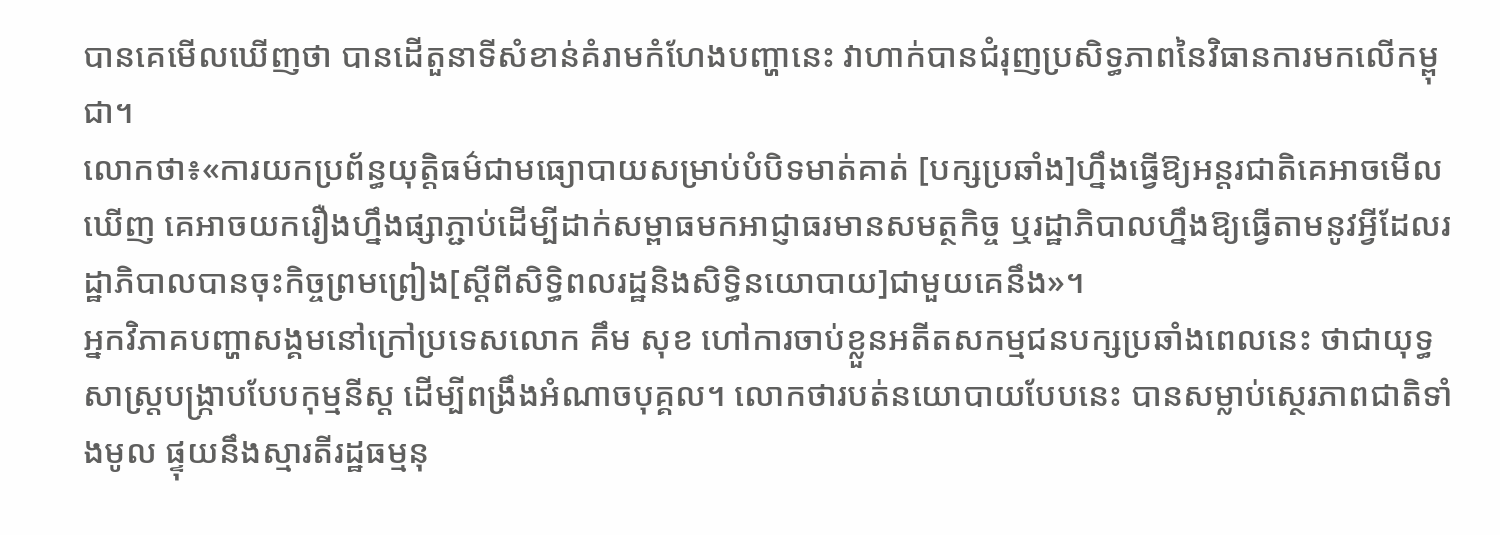បានគេមើលឃើញថា បានដើតួនាទីសំខាន់គំរាមកំហែងបញ្ហានេះ វាហាក់បានជំរុញប្រសិទ្ធភាពនៃវិធានការមកលើកម្ពុជា។
លោកថា៖«ការយកប្រព័ន្ធយុត្តិធម៌ជាមធ្យោបាយសម្រាប់បំបិទមាត់គាត់ [បក្សប្រឆាំង]ហ្នឹងធ្វើឱ្យអន្តរជាតិគេអាចមើលឃើញ គេអាចយករឿងហ្នឹងផ្សាភ្ជាប់ដើម្បីដាក់សម្ពាធមកអាជ្ញាធរមានសមត្ថកិច្ច ឬរដ្ឋាភិបាលហ្នឹងឱ្យធ្វើតាមនូវអ្វីដែលរដ្ឋាភិបាលបានចុះកិច្ចព្រមព្រៀង[ស្ដីពីសិទ្ធិពលរដ្ឋនិងសិទ្ធិនយោបាយ]ជាមួយគេនឹង»។
អ្នកវិភាគបញ្ហាសង្គមនៅក្រៅប្រទេសលោក គឹម សុខ ហៅការចាប់ខ្លួនអតីតសកម្មជនបក្សប្រឆាំងពេលនេះ ថាជាយុទ្ធសាស្ត្របង្ក្រាបបែបកុម្មនីស្ដ ដើម្បីពង្រឹងអំណាចបុគ្គល។ លោកថារបត់នយោបាយបែបនេះ បានសម្លាប់ស្ថេរភាពជាតិទាំងមូល ផ្ទុយនឹងស្មារតីរដ្ឋធម្មនុ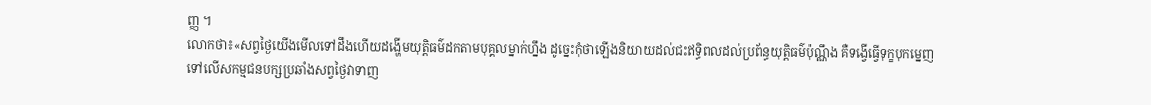ញ្ញ ។
លោកថា៖«សព្វថ្ងៃយើងមើលទៅដឹងហើយដង្ហើមយុត្តិធម៌ដកតាមបុគ្គលម្នាក់ហ្នឹង ដូច្នេះកុំថាឡើងនិយាយដល់ជះឥទ្ធិពលដល់ប្រព័ន្ធយុត្តិធម៌ប៉ុណ្ណឹង គឺទង្វើធ្វើទុក្ខបុកម្នេញទៅលើសកម្មជនបក្សប្រឆាំងសព្វថ្ងៃវាទាញ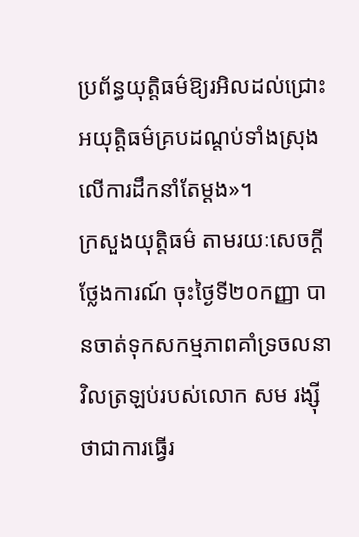ប្រព័ន្ធយុត្តិធម៌ឱ្យរអិលដល់ជ្រោះអយុត្តិធម៌គ្របដណ្ដប់ទាំងស្រុងលើការដឹកនាំតែម្ដង»។
ក្រសួងយុត្តិធម៌ តាមរយៈសេចក្ដីថ្លែងការណ៍ ចុះថ្ងៃទី២០កញ្ញា បានចាត់ទុកសកម្មភាពគាំទ្រចលនាវិលត្រឡប់របស់លោក សម រង្ស៊ី ថាជាការធ្វើរ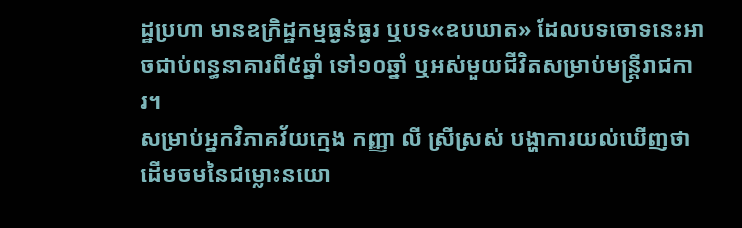ដ្ឋប្រហា មានឧក្រិដ្ឋកម្មធ្ងន់ធ្ងរ ឬបទ«ឧបឃាត» ដែលបទចោទនេះអាចជាប់ពន្ធនាគារពី៥ឆ្នាំ ទៅ១០ឆ្នាំ ឬអស់មួយជីវិតសម្រាប់មន្ត្រីរាជការ។
សម្រាប់អ្នកវិភាគវ័យក្មេង កញ្ញា លី ស្រីស្រស់ បង្ហាការយល់ឃើញថា ដើមចមនៃជម្លោះនយោ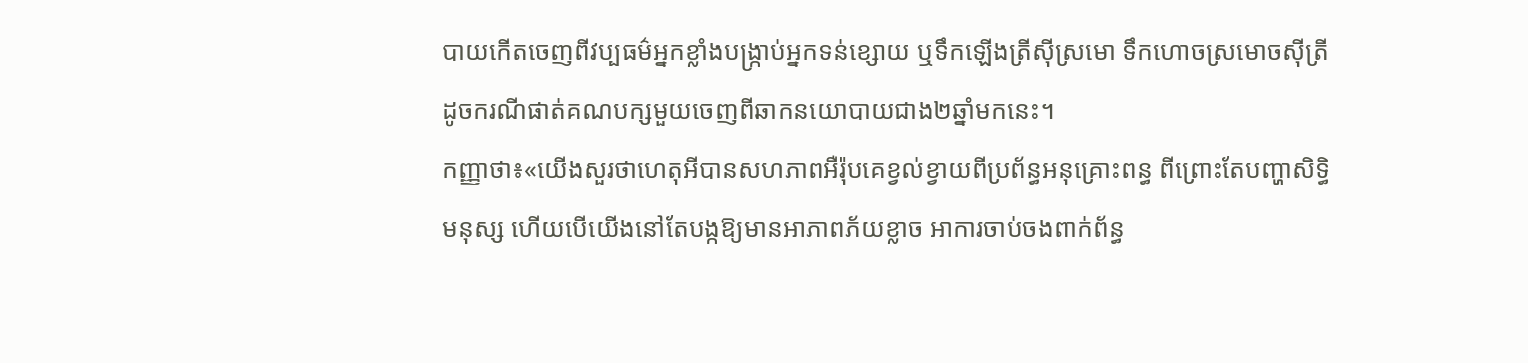បាយកើតចេញពីវប្បធម៌អ្នកខ្លាំងបង្ក្រាប់អ្នកទន់ខ្សោយ ឬទឹកឡើងត្រីស៊ីស្រមោ ទឹកហោចស្រមោចស៊ីត្រី ដូចករណីផាត់គណបក្សមួយចេញពីឆាកនយោបាយជាង២ឆ្នាំមកនេះ។
កញ្ញាថា៖«យើងសួរថាហេតុអីបានសហភាពអឺរ៉ុបគេខ្វល់ខ្វាយពីប្រព័ន្ធអនុគ្រោះពន្ធ ពីព្រោះតែបញ្ហាសិទ្ធិមនុស្ស ហើយបើយើងនៅតែបង្កឱ្យមានអាភាពភ័យខ្លាច អាការចាប់ចងពាក់ព័ន្ធ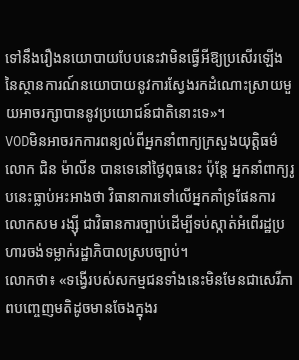ទៅនឹងរឿងនយោបាយបែបនេះវាមិនធ្វើអីឱ្យប្រសើរឡើងនៃស្ថានការណ៍នយោបាយនូវការស្វែងរកដំណោះស្រាយមួយអាចរក្សាបាននូវប្រយោជន៍ជាតិនោះទេ»។
VODមិនអាចរកការពន្យល់ពីអ្នកនាំពាក្យក្រសួងយុត្តិធម៌លោក ជិន ម៉ាលីន បានទេនៅថ្ងៃពុធនេះ ប៉ុន្តែ អ្នកនាំពាក្យរូបនេះធ្លាប់អះអាងថា វិធានាការទៅលើអ្នកគាំទ្រផែនការលោកសម រង្ស៊ី ជាវិធានការច្បាប់ដើម្បីទប់ស្កាត់អំពើរដ្ឋប្រហារចង់ទម្លាក់រដ្ឋាភិបាលស្របច្បាប់។
លោកថា៖ «ទង្វើរបស់សកម្មជនទាំងនេះមិនមែនជាសេរីភាពបញ្ចេញមតិដូចមានចែងក្នុងរ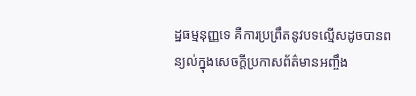ដ្ឋធម្មនុញ្ញទេ គឺការប្រព្រឹតនូវបទល្មើសដូចបានពន្យល់ក្នុងសេចក្តីប្រកាសព័ត៌មានអញ្ចឹង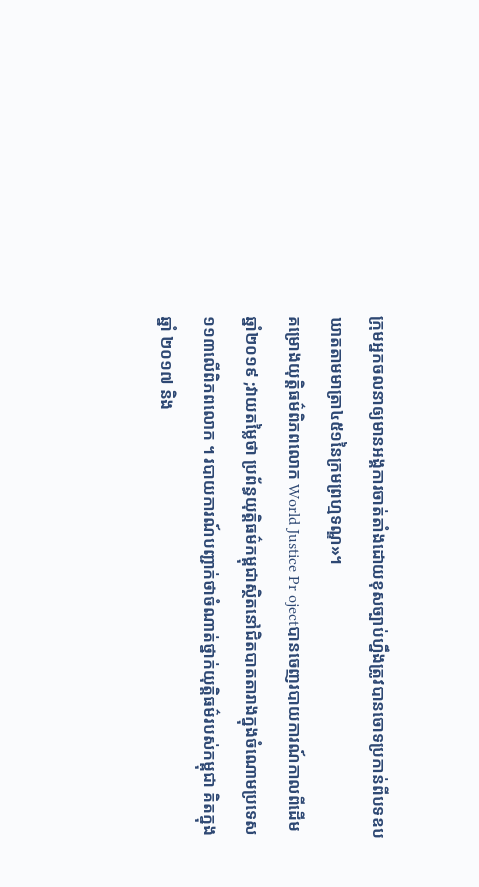ក្រុមអ្នកចលនាឲ្យមានអង្គការចាត់តាំងដោយខុសច្បាប់ហ្នឹងត្រូវបានចោទប្រកាន់ពីបទឧបឃាតតាមមាត្រា៤៥១នៃក្រមព្រហ្មទណ្ឌ»។
គម្រោងយុត្តិធម៌ពិភពលោក World Justice Pr ojectបានចេញរបាយការណ៍កាលពីដើមឆ្នាំ២០១៩ ;វាយតម្លៃថា ប្រព័ន្ធយុត្តិធម៌កម្ពុជាស្ថិតនៅជិតបាតតារាងក្នុងចំណោមប្រទេស១១៣លើពិភពលោក ។ របាយការណ៍បញ្ជាក់ថាចំណាត់ថ្នាក់យុត្តិធម៌របស់កម្ពុជា គិតក្នុងឆ្នាំ ២០១៧ និង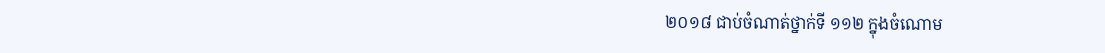២០១៨ ជាប់ចំណាត់ថ្នាក់ទី ១១២ ក្នុងចំណោម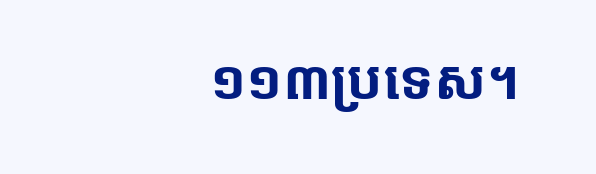១១៣ប្រទេស។